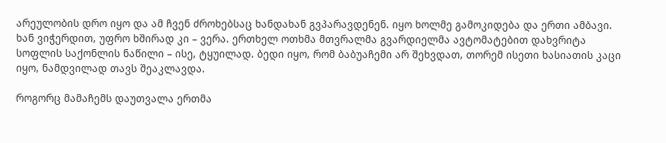არეულობის დრო იყო და ამ ჩვენ ძროხებსაც ხანდახან გვპარავდენენ. იყო ხოლმე გამოკიდება და ერთი ამბავი. ხან ვიჭერდით, უფრო ხშირად კი – ვერა. ერთხელ ოთხმა მთვრალმა გვარდიელმა ავტომატებით დახვრიტა სოფლის საქონლის ნაწილი – ისე, ტყუილად. ბედი იყო, რომ ბაბუაჩემი არ შეხვდათ, თორემ ისეთი ხასიათის კაცი იყო, ნამდვილად თავს შეაკლავდა.

როგორც მამაჩემს დაუთვალა ერთმა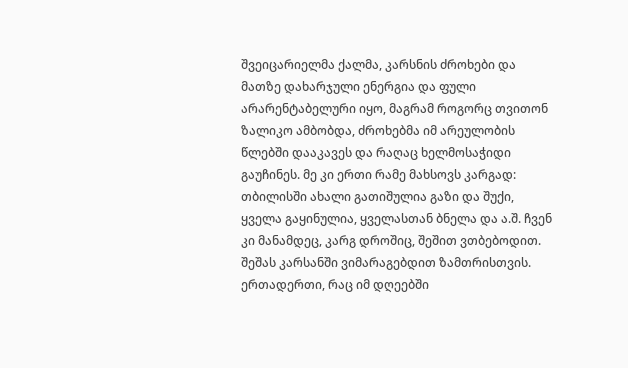შვეიცარიელმა ქალმა, კარსნის ძროხები და მათზე დახარჯული ენერგია და ფული არარენტაბელური იყო, მაგრამ როგორც თვითონ ზალიკო ამბობდა, ძროხებმა იმ არეულობის წლებში დააკავეს და რაღაც ხელმოსაჭიდი გაუჩინეს. მე კი ერთი რამე მახსოვს კარგად: თბილისში ახალი გათიშულია გაზი და შუქი, ყველა გაყინულია, ყველასთან ბნელა და ა.შ. ჩვენ კი მანამდეც, კარგ დროშიც, შეშით ვთბებოდით. შეშას კარსანში ვიმარაგებდით ზამთრისთვის. ერთადერთი, რაც იმ დღეებში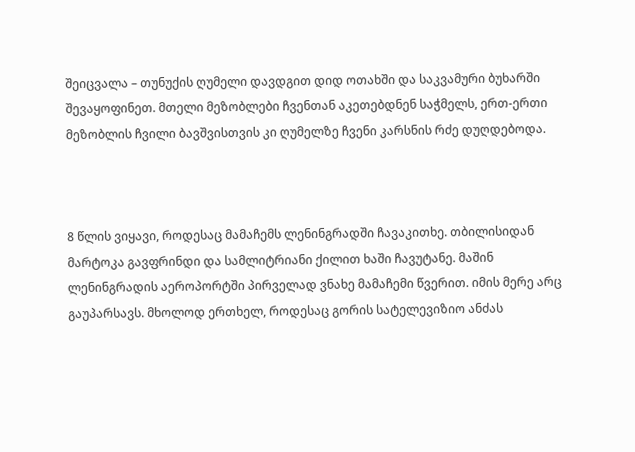შეიცვალა – თუნუქის ღუმელი დავდგით დიდ ოთახში და საკვამური ბუხარში შევაყოფინეთ. მთელი მეზობლები ჩვენთან აკეთებდნენ საჭმელს, ერთ-ერთი მეზობლის ჩვილი ბავშვისთვის კი ღუმელზე ჩვენი კარსნის რძე დუღდებოდა.



8 წლის ვიყავი, როდესაც მამაჩემს ლენინგრადში ჩავაკითხე. თბილისიდან მარტოკა გავფრინდი და სამლიტრიანი ქილით ხაში ჩავუტანე. მაშინ ლენინგრადის აეროპორტში პირველად ვნახე მამაჩემი წვერით. იმის მერე არც გაუპარსავს. მხოლოდ ერთხელ, როდესაც გორის სატელევიზიო ანძას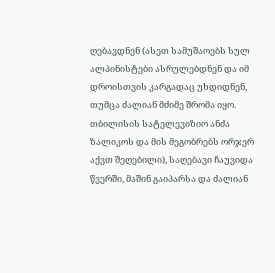ღებავდნენ (ასეთ სამუშაოებს სულ ალპინისტები ასრულებდნენ და იმ დროისთვის კარგადაც უხდიდნენ, თუმცა ძალიან მძიმე შრომა იყო. თბილისის სატელევიზიო ანძა ზალიკოს და მის მეგობრებს ორჯერ აქვთ შეღებილი), საღებავი ჩაუვიდა წვერში, მაშინ გაიპარსა და ძალიან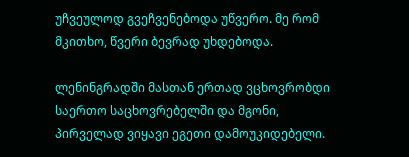უჩვეულოდ გვეჩვენებოდა უწვერო. მე რომ მკითხო, წვერი ბევრად უხდებოდა.

ლენინგრადში მასთან ერთად ვცხოვრობდი საერთო საცხოვრებელში და მგონი, პირველად ვიყავი ეგეთი დამოუკიდებელი.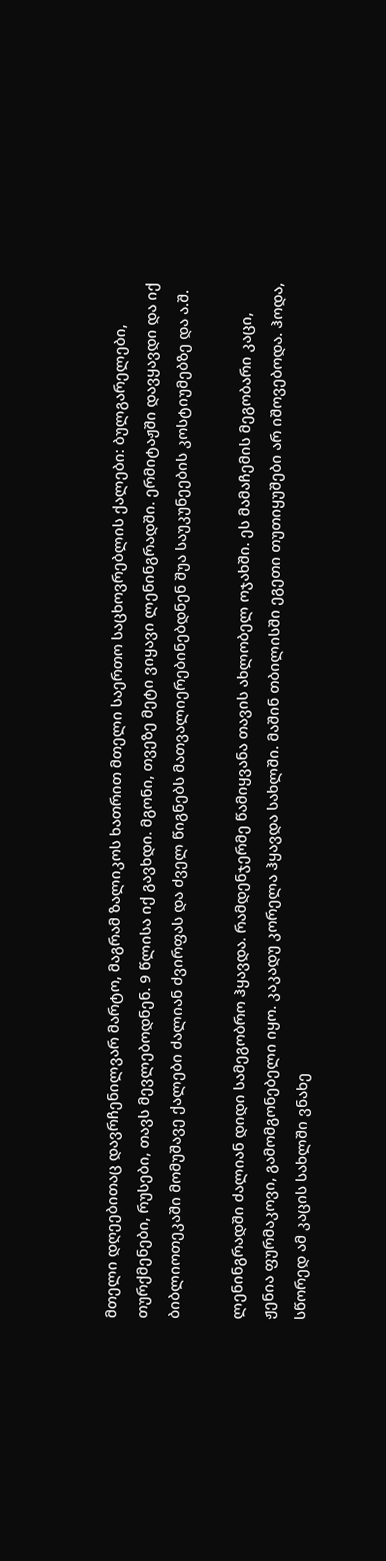მთელი დღეებითაც დავრჩენილვარ მარტო, მაგრამ ზალიკოს ხათრით მთელი საერთო საცხოვრებლის ქალები: ბულგარელები, თურქმენები, რუსები, თავს მევლებოდნენ. 9 წლისა იქ გავხდი. მგონი, თვეზე მეტი ვიყავი ლენინგრადში. ერმიტაჟში დავყავდი და იქ ბიბლიოთეკაში მომუშავე ქალები ძალიან ძვირფას და ძველ წიგნებს მათვალიერებინებდნენ შუა საუკუნეების კოსტიუმებზე და ა.შ.

ლენინგრადში ძალიან დიდი სამეგობრო ჰყავდა. რამდენჯერმე წამიყვანა თავის ახლობელ ოჯახში. ეს მამაჩემის მეგობარი კაცი, ჟენია ფურმაკოვი, გამომგონებელი იყო. კაკადუ კორელა ჰყავდა სახლში. მაშინ თბილისში ეგეთი თუთიყუშები არ იშოვებოდა. ჰოდა, სწორედ ამ კაცის სახლში ვნახე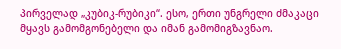პირველად „კუბიკ-რუბიკი“. ესო, ერთი უნგრელი ძმაკაცი მყავს გამომგონებელი და იმან გამომიგზავნაო.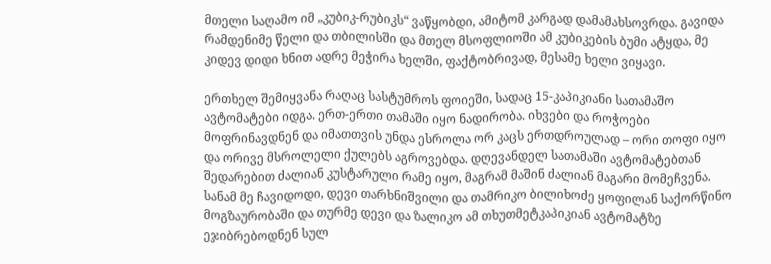მთელი საღამო იმ „კუბიკ-რუბიკს“ ვაწყობდი, ამიტომ კარგად დამამახსოვრდა. გავიდა რამდენიმე წელი და თბილისში და მთელ მსოფლიოში ამ კუბიკების ბუმი ატყდა, მე კიდევ დიდი ხნით ადრე მეჭირა ხელში, ფაქტობრივად, მესამე ხელი ვიყავი.

ერთხელ შემიყვანა რაღაც სასტუმროს ფოიეში, სადაც 15-კაპიკიანი სათამაშო ავტომატები იდგა. ერთ-ერთი თამაში იყო ნადირობა. იხვები და როჭოები მოფრინავდნენ და იმათთვის უნდა ესროლა ორ კაცს ერთდროულად – ორი თოფი იყო და ორივე მსროლელი ქულებს აგროვებდა. დღევანდელ სათამაში ავტომატებთან შედარებით ძალიან კუსტარული რამე იყო, მაგრამ მაშინ ძალიან მაგარი მომეჩვენა. სანამ მე ჩავიდოდი, დევი თარხნიშვილი და თამრიკო ბილიხოძე ყოფილან საქორწინო მოგზაურობაში და თურმე დევი და ზალიკო ამ თხუთმეტკაპიკიან ავტომატზე ეჯიბრებოდნენ სულ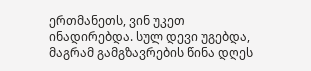ერთმანეთს, ვინ უკეთ ინადირებდა. სულ დევი უგებდა, მაგრამ გამგზავრების წინა დღეს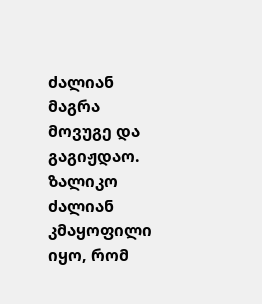ძალიან მაგრა მოვუგე და გაგიჟდაო. ზალიკო ძალიან კმაყოფილი იყო, რომ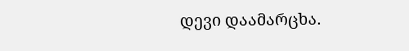დევი დაამარცხა.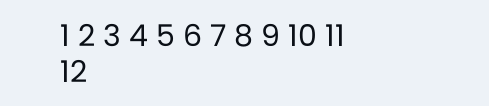1 2 3 4 5 6 7 8 9 10 11 12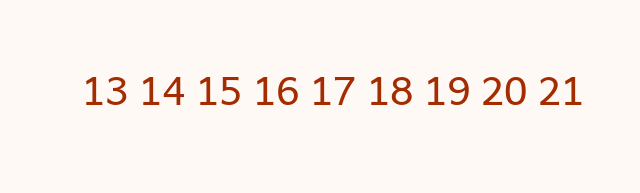13 14 15 16 17 18 19 20 21